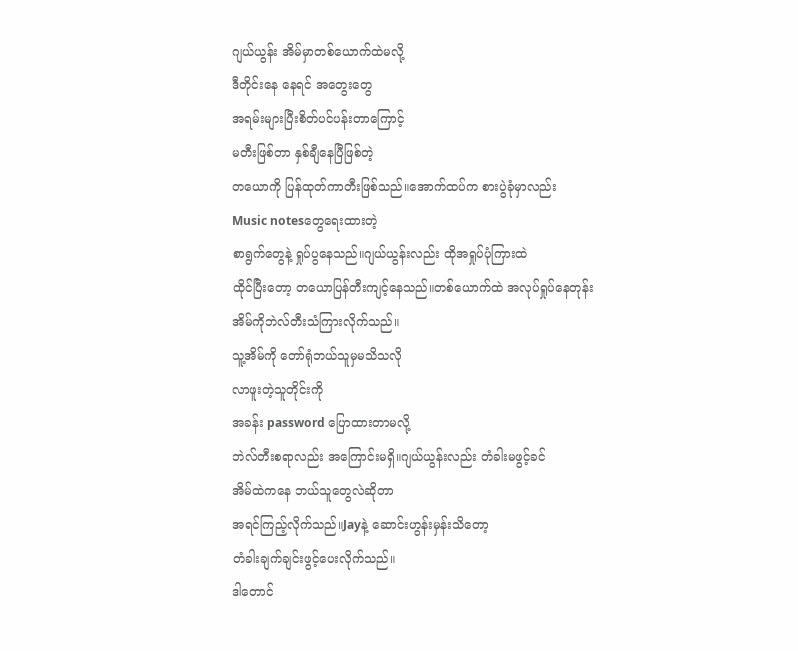ဂျယ်ယွန်း အိမ်မှာတစ်ယောက်ထဲမလို့
ဒီတိုင်းနေ နေရင် အတွေးတွေ
အရမ်းများပြီးစိတ်ပင်ပန်းတာကြောင့်
မတီးဖြစ်တာ နှစ်ချီနေပြီဖြစ်တဲ့
တယောကို ပြန်ထုတ်ကာတီးဖြစ်သည်။အောက်ထပ်က စားပွဲခုံမှာလည်း
Music notesတွေရေးထားတဲ့
စာရွက်တွေနဲ့ ရှုပ်ပွနေသည်။ဂျယ်ယွန်းလည်း ထိုအရှုပ်ပုံကြားထဲ
ထိုင်ပြီးတော့ တယောပြန်တီးကျင့်နေသည်။တစ်ယောက်ထဲ အလုပ်ရှုပ်နေတုန်း
အိမ်ကိုဘဲလ်တီးသံကြားလိုက်သည်။
သူ့အိမ်ကို တော်ရုံဘယ်သူမှမသိသလို
လာဖူးတဲ့သူတိုင်းကို
အခန်း password ပြောထားတာမလို့
ဘဲလ်တီးစရာလည်း အကြောင်းမရှိ။ဂျယ်ယွန်းလည်း တံခါးမဖွင့်ခင်
အိမ်ထဲကနေ ဘယ်သူတွေလဲဆိုတာ
အရင်ကြည့်လိုက်သည်။Jayနဲ့ ဆောင်းဟွန်းမှန်းသိတော့
တံခါးချက်ချင်းဖွင့်ပေးလိုက်သည်။
ဒါတောင်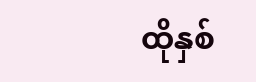ထိုနှစ်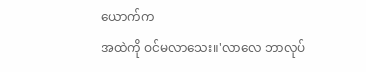ယောက်က
အထဲကို ဝင်မလာသေး။'လာလေ ဘာလုပ်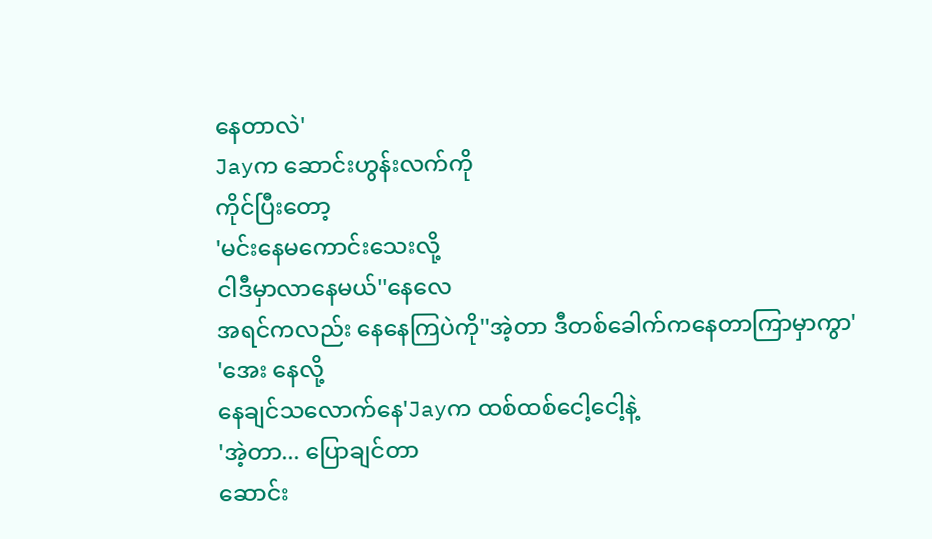နေတာလဲ'
Jayက ဆောင်းဟွန်းလက်ကို
ကိုင်ပြီးတော့
'မင်းနေမကောင်းသေးလို့
ငါဒီမှာလာနေမယ်''နေလေ
အရင်ကလည်း နေနေကြပဲကို''အဲ့တာ ဒီတစ်ခေါက်ကနေတာကြာမှာကွာ'
'အေး နေလို့
နေချင်သလောက်နေ'Jayက ထစ်ထစ်ငေါ့ငေါ့နဲ့
'အဲ့တာ... ပြောချင်တာ
ဆောင်း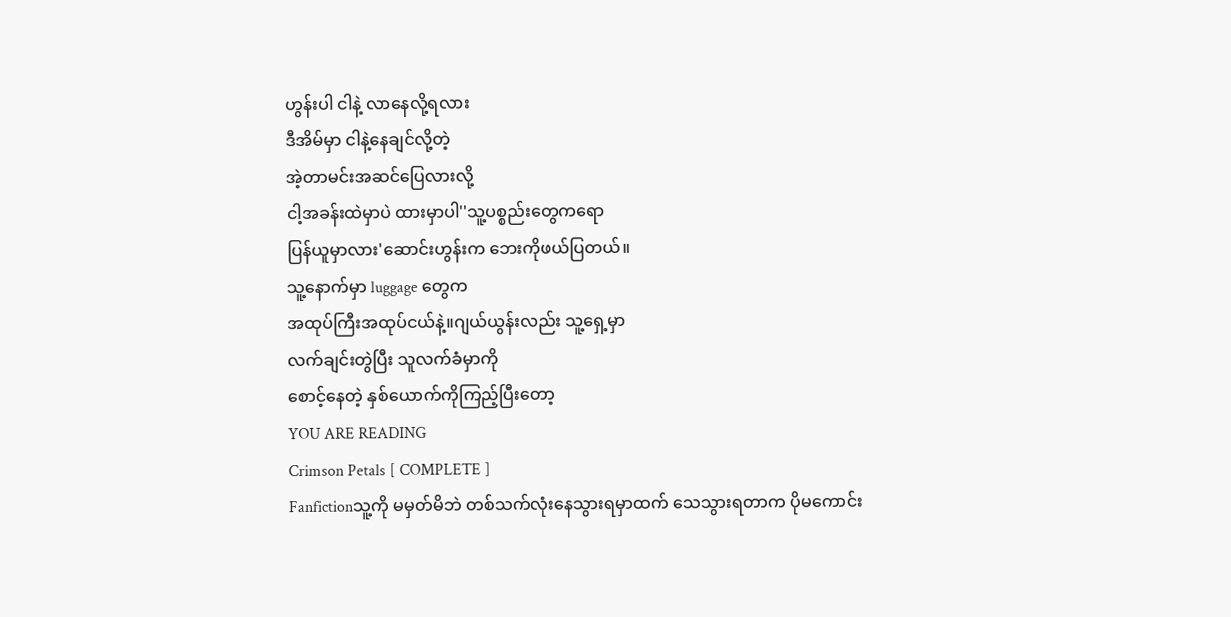ဟွန်းပါ ငါနဲ့ လာနေလို့ရလား
ဒီအိမ်မှာ ငါနဲ့နေချင်လို့တဲ့
အဲ့တာမင်းအဆင်ပြေလားလို့
ငါ့အခန်းထဲမှာပဲ ထားမှာပါ''သူ့ပစ္စည်းတွေကရော
ပြန်ယူမှာလား'ဆောင်းဟွန်းက ဘေးကိုဖယ်ပြတယ်။
သူ့နောက်မှာ luggage တွေက
အထုပ်ကြီးအထုပ်ငယ်နဲ့။ဂျယ်ယွန်းလည်း သူ့ရှေ့မှာ
လက်ချင်းတွဲပြီး သူလက်ခံမှာကို
စောင့်နေတဲ့ နှစ်ယောက်ကိုကြည့်ပြီးတော့
YOU ARE READING
Crimson Petals [ COMPLETE ]
Fanfictionသူ့ကို မမှတ်မိဘဲ တစ်သက်လုံးနေသွားရမှာထက် သေသွားရတာက ပိုမကောင်း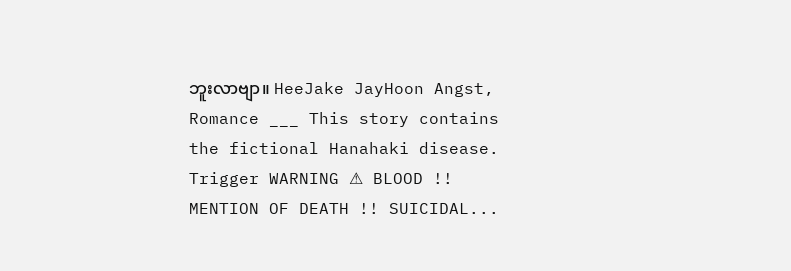ဘူးလာဗျာ။ HeeJake JayHoon Angst, Romance ___ This story contains the fictional Hanahaki disease. Trigger WARNING ⚠ BLOOD !! MENTION OF DEATH !! SUICIDAL...